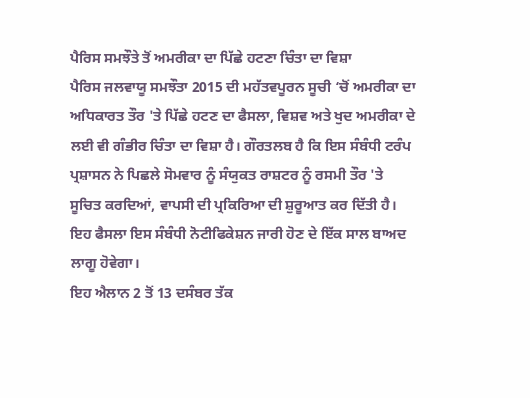ਪੈਰਿਸ ਸਮਝੌਤੇ ਤੋਂ ਅਮਰੀਕਾ ਦਾ ਪਿੱਛੇ ਹਟਣਾ ਚਿੰਤਾ ਦਾ ਵਿਸ਼ਾ
ਪੈਰਿਸ ਜਲਵਾਯੂ ਸਮਝੌਤਾ 2015 ਦੀ ਮਹੱਤਵਪੂਰਨ ਸੂਚੀ ‘ਚੋਂ ਅਮਰੀਕਾ ਦਾ ਅਧਿਕਾਰਤ ਤੌਰ 'ਤੇ ਪਿੱਛੇ ਹਟਣ ਦਾ ਫੈਸਲਾ, ਵਿਸ਼ਵ ਅਤੇ ਖੁਦ ਅਮਰੀਕਾ ਦੇ ਲਈ ਵੀ ਗੰਭੀਰ ਚਿੰਤਾ ਦਾ ਵਿਸ਼ਾ ਹੈ। ਗੌਰਤਲਬ ਹੈ ਕਿ ਇਸ ਸੰਬੰਧੀ ਟਰੰਪ ਪ੍ਰਸ਼ਾਸਨ ਨੇ ਪਿਛਲੇ ਸੋਮਵਾਰ ਨੂੰ ਸੰਯੁਕਤ ਰਾਸ਼ਟਰ ਨੂੰ ਰਸਮੀ ਤੌਰ 'ਤੇ ਸੂਚਿਤ ਕਰਦਿਆਂ, ਵਾਪਸੀ ਦੀ ਪ੍ਰਕਿਰਿਆ ਦੀ ਸ਼ੁਰੂਆਤ ਕਰ ਦਿੱਤੀ ਹੈ। ਇਹ ਫੈਸਲਾ ਇਸ ਸੰਬੰਧੀ ਨੋਟੀਫਿਕੇਸ਼ਨ ਜਾਰੀ ਹੋਣ ਦੇ ਇੱਕ ਸਾਲ ਬਾਅਦ ਲਾਗੂ ਹੋਵੇਗਾ।
ਇਹ ਐਲਾਨ 2 ਤੋਂ 13 ਦਸੰਬਰ ਤੱਕ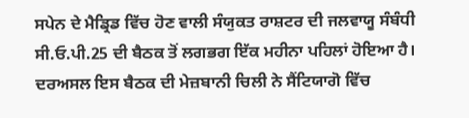ਸਪੇਨ ਦੇ ਮੈਡ੍ਰਿਡ ਵਿੱਚ ਹੋਣ ਵਾਲੀ ਸੰਯੁਕਤ ਰਾਸ਼ਟਰ ਦੀ ਜਲਵਾਯੂ ਸੰਬੰਧੀ ਸੀ.ਓ.ਪੀ.25 ਦੀ ਬੈਠਕ ਤੋਂ ਲਗਭਗ ਇੱਕ ਮਹੀਨਾ ਪਹਿਲਾਂ ਹੋਇਆ ਹੈ। ਦਰਅਸਲ ਇਸ ਬੈਠਕ ਦੀ ਮੇਜ਼ਬਾਨੀ ਚਿਲੀ ਨੇ ਸੈਂਟਿਯਾਗੋ ਵਿੱਚ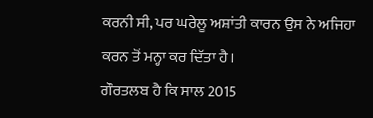ਕਰਨੀ ਸੀ, ਪਰ ਘਰੇਲੂ ਅਸ਼ਾਂਤੀ ਕਾਰਨ ਉਸ ਨੇ ਅਜਿਹਾ ਕਰਨ ਤੋਂ ਮਨ੍ਹਾ ਕਰ ਦਿੱਤਾ ਹੈ।
ਗੌਰਤਲਬ ਹੈ ਕਿ ਸਾਲ 2015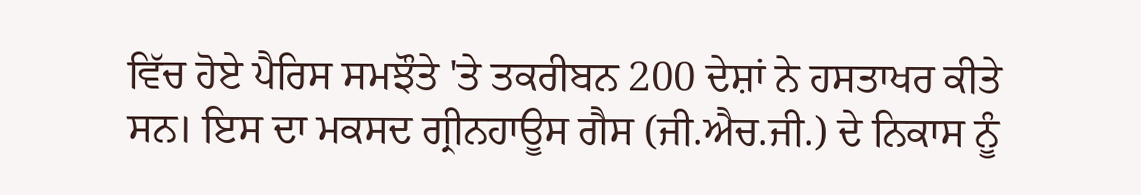ਵਿੱਚ ਹੋਏ ਪੈਰਿਸ ਸਮਝੌਤੇ 'ਤੇ ਤਕਰੀਬਨ 200 ਦੇਸ਼ਾਂ ਨੇ ਹਸਤਾਖਰ ਕੀਤੇ ਸਨ। ਇਸ ਦਾ ਮਕਸਦ ਗ੍ਰੀਨਹਾਊਸ ਗੈਸ (ਜੀ.ਐਚ.ਜੀ.) ਦੇ ਨਿਕਾਸ ਨੂੰ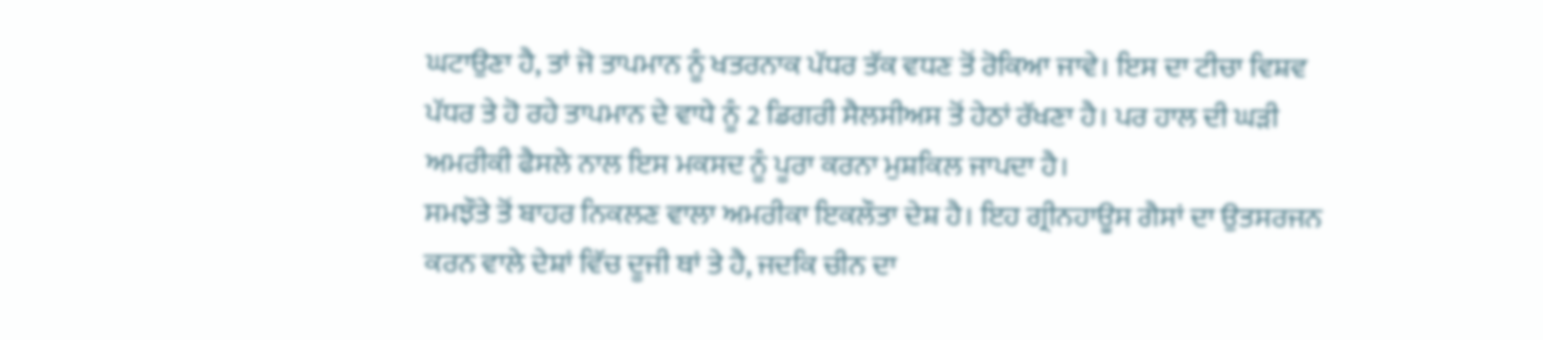ਘਟਾਉਣਾ ਹੈ, ਤਾਂ ਜੋ ਤਾਪਮਾਨ ਨੂੰ ਖਤਰਨਾਕ ਪੱਧਰ ਤੱਕ ਵਧਣ ਤੋਂ ਰੋਕਿਆ ਜਾਵੇ। ਇਸ ਦਾ ਟੀਚਾ ਵਿਸ਼ਵ ਪੱਧਰ ਤੇ ਹੋ ਰਹੇ ਤਾਪਮਾਨ ਦੇ ਵਾਧੇ ਨੂੰ 2 ਡਿਗਰੀ ਸੈਲਸੀਅਸ ਤੋਂ ਹੇਠਾਂ ਰੱਖਣਾ ਹੈ। ਪਰ ਹਾਲ ਦੀ ਘੜੀ ਅਮਰੀਕੀ ਫੈਸਲੇ ਨਾਲ ਇਸ ਮਕਸਦ ਨੂੰ ਪੂਰਾ ਕਰਨਾ ਮੁਸ਼ਕਿਲ ਜਾਪਦਾ ਹੈ।
ਸਮਝੌਤੇ ਤੋਂ ਬਾਹਰ ਨਿਕਲਣ ਵਾਲਾ ਅਮਰੀਕਾ ਇਕਲੌਤਾ ਦੇਸ਼ ਹੈ। ਇਹ ਗ੍ਰੀਨਹਾਊਸ ਗੈਸਾਂ ਦਾ ਉਤਸਰਜਨ ਕਰਨ ਵਾਲੇ ਦੇਸ਼ਾਂ ਵਿੱਚ ਦੂਜੀ ਥਾਂ ਤੇ ਹੈ, ਜਦਕਿ ਚੀਨ ਦਾ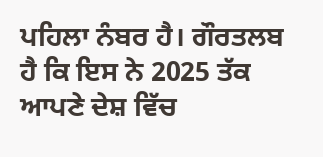ਪਹਿਲਾ ਨੰਬਰ ਹੈ। ਗੌਰਤਲਬ ਹੈ ਕਿ ਇਸ ਨੇ 2025 ਤੱਕ ਆਪਣੇ ਦੇਸ਼ ਵਿੱਚ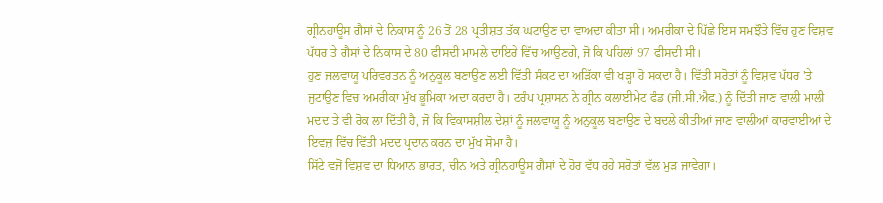ਗ੍ਰੀਨਹਾਊਸ ਗੈਸਾਂ ਦੇ ਨਿਕਾਸ ਨੂੰ 26 ਤੋਂ 28 ਪ੍ਰਤੀਸ਼ਤ ਤੱਕ ਘਟਾਉਣ ਦਾ ਵਾਅਦਾ ਕੀਤਾ ਸੀ। ਅਮਰੀਕਾ ਦੇ ਪਿੱਛੇ ਇਸ ਸਮਝੌਤੇ ਵਿੱਚ ਹੁਣ ਵਿਸ਼ਵ ਪੱਧਰ ਤੇ ਗੈਸਾਂ ਦੇ ਨਿਕਾਸ ਦੇ 80 ਫੀਸਦੀ ਮਾਮਲੇ ਦਾਇਰੇ ਵਿੱਚ ਆਉਣਗੇ, ਜੋ ਕਿ ਪਹਿਲਾਂ 97 ਫੀਸਦੀ ਸੀ।
ਹੁਣ ਜਲਵਾਯੂ ਪਰਿਵਰਤਨ ਨੂੰ ਅਨੁਕੂਲ ਬਣਾਉਣ ਲਈ ਵਿੱਤੀ ਸੰਕਟ ਦਾ ਅੜਿੱਕਾ ਵੀ ਖੜ੍ਹਾ ਹੋ ਸਕਦਾ ਹੈ। ਵਿੱਤੀ ਸਰੋਤਾਂ ਨੂੰ ਵਿਸ਼ਵ ਪੱਧਰ 'ਤੇ ਜੁਟਾਉਣ ਵਿਚ ਅਮਰੀਕਾ ਮੁੱਖ ਭੂਮਿਕਾ ਅਦਾ ਕਰਦਾ ਹੈ। ਟਰੰਪ ਪ੍ਰਸ਼ਾਸਨ ਨੇ ਗ੍ਰੀਨ ਕਲਾਈਮੇਟ ਫੰਡ (ਜੀ.ਸੀ.ਐਫ.) ਨੂੰ ਦਿੱਤੀ ਜਾਣ ਵਾਲੀ ਮਾਲੀ ਮਦਦ ਤੇ ਵੀ ਰੋਕ ਲਾ ਦਿੱਤੀ ਹੈ, ਜੋ ਕਿ ਵਿਕਾਸਸ਼ੀਲ ਦੇਸ਼ਾਂ ਨੂੰ ਜਲਵਾਯੂ ਨੂੰ ਅਨੁਕੂਲ ਬਣਾਉਣ ਦੇ ਬਦਲੇ ਕੀਤੀਆਂ ਜਾਣ ਵਾਲੀਆਂ ਕਾਰਵਾਈਆਂ ਦੇ ਇਵਜ਼ ਵਿੱਚ ਵਿੱਤੀ ਮਦਦ ਪ੍ਰਦਾਨ ਕਰਨ ਦਾ ਮੁੱਖ ਸੋਮਾ ਹੈ।
ਸਿੱਟੇ ਵਜੋਂ ਵਿਸ਼ਵ ਦਾ ਧਿਆਨ ਭਾਰਤ, ਚੀਨ ਅਤੇ ਗ੍ਰੀਨਹਾਊਸ ਗੈਸਾਂ ਦੇ ਹੋਰ ਵੱਧ ਰਹੇ ਸਰੋਤਾਂ ਵੱਲ ਮੁੜ ਜਾਵੇਗਾ।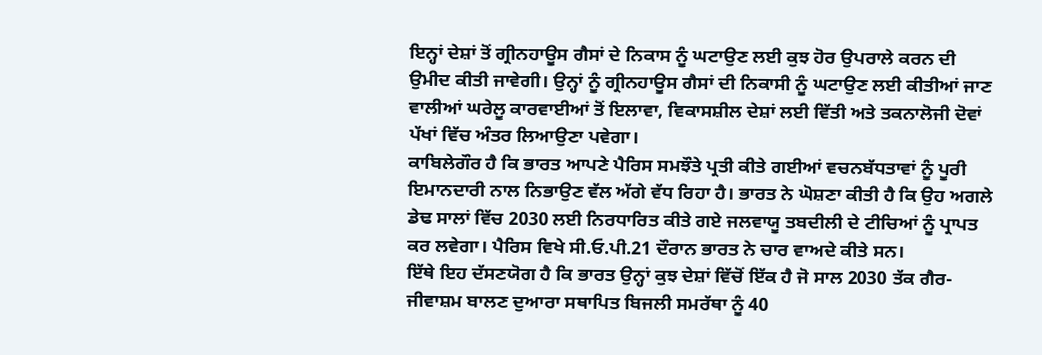ਇਨ੍ਹਾਂ ਦੇਸ਼ਾਂ ਤੋਂ ਗ੍ਰੀਨਹਾਊਸ ਗੈਸਾਂ ਦੇ ਨਿਕਾਸ ਨੂੰ ਘਟਾਉਣ ਲਈ ਕੁਝ ਹੋਰ ਉਪਰਾਲੇ ਕਰਨ ਦੀ ਉਮੀਦ ਕੀਤੀ ਜਾਵੇਗੀ। ਉਨ੍ਹਾਂ ਨੂੰ ਗ੍ਰੀਨਹਾਊਸ ਗੈਸਾਂ ਦੀ ਨਿਕਾਸੀ ਨੂੰ ਘਟਾਉਣ ਲਈ ਕੀਤੀਆਂ ਜਾਣ ਵਾਲੀਆਂ ਘਰੇਲੂ ਕਾਰਵਾਈਆਂ ਤੋਂ ਇਲਾਵਾ, ਵਿਕਾਸਸ਼ੀਲ ਦੇਸ਼ਾਂ ਲਈ ਵਿੱਤੀ ਅਤੇ ਤਕਨਾਲੋਜੀ ਦੋਵਾਂ ਪੱਖਾਂ ਵਿੱਚ ਅੰਤਰ ਲਿਆਉਣਾ ਪਵੇਗਾ।
ਕਾਬਿਲੇਗੌਰ ਹੈ ਕਿ ਭਾਰਤ ਆਪਣੇ ਪੈਰਿਸ ਸਮਝੌਤੇ ਪ੍ਰਤੀ ਕੀਤੇ ਗਈਆਂ ਵਚਨਬੱਧਤਾਵਾਂ ਨੂੰ ਪੂਰੀ ਇਮਾਨਦਾਰੀ ਨਾਲ ਨਿਭਾਉਣ ਵੱਲ ਅੱਗੇ ਵੱਧ ਰਿਹਾ ਹੈ। ਭਾਰਤ ਨੇ ਘੋਸ਼ਣਾ ਕੀਤੀ ਹੈ ਕਿ ਉਹ ਅਗਲੇ ਡੇਢ ਸਾਲਾਂ ਵਿੱਚ 2030 ਲਈ ਨਿਰਧਾਰਿਤ ਕੀਤੇ ਗਏ ਜਲਵਾਯੂ ਤਬਦੀਲੀ ਦੇ ਟੀਚਿਆਂ ਨੂੰ ਪ੍ਰਾਪਤ ਕਰ ਲਵੇਗਾ। ਪੈਰਿਸ ਵਿਖੇ ਸੀ.ਓ.ਪੀ.21 ਦੌਰਾਨ ਭਾਰਤ ਨੇ ਚਾਰ ਵਾਅਦੇ ਕੀਤੇ ਸਨ।
ਇੱਥੇ ਇਹ ਦੱਸਣਯੋਗ ਹੈ ਕਿ ਭਾਰਤ ਉਨ੍ਹਾਂ ਕੁਝ ਦੇਸ਼ਾਂ ਵਿੱਚੋਂ ਇੱਕ ਹੈ ਜੋ ਸਾਲ 2030 ਤੱਕ ਗੈਰ-ਜੀਵਾਸ਼ਮ ਬਾਲਣ ਦੁਆਰਾ ਸਥਾਪਿਤ ਬਿਜਲੀ ਸਮਰੱਥਾ ਨੂੰ 40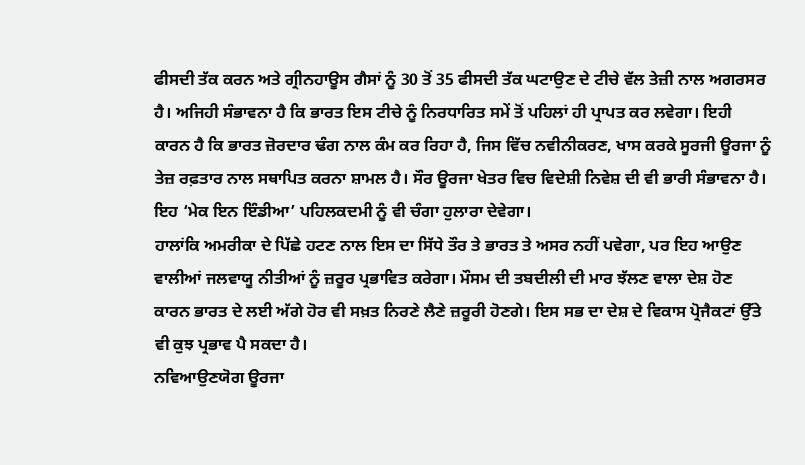ਫੀਸਦੀ ਤੱਕ ਕਰਨ ਅਤੇ ਗ੍ਰੀਨਹਾਊਸ ਗੈਸਾਂ ਨੂੰ 30 ਤੋਂ 35 ਫੀਸਦੀ ਤੱਕ ਘਟਾਉਣ ਦੇ ਟੀਚੇ ਵੱਲ ਤੇਜ਼ੀ ਨਾਲ ਅਗਰਸਰ ਹੈ। ਅਜਿਹੀ ਸੰਭਾਵਨਾ ਹੈ ਕਿ ਭਾਰਤ ਇਸ ਟੀਚੇ ਨੂੰ ਨਿਰਧਾਰਿਤ ਸਮੇਂ ਤੋਂ ਪਹਿਲਾਂ ਹੀ ਪ੍ਰਾਪਤ ਕਰ ਲਵੇਗਾ। ਇਹੀ ਕਾਰਨ ਹੈ ਕਿ ਭਾਰਤ ਜ਼ੋਰਦਾਰ ਢੰਗ ਨਾਲ ਕੰਮ ਕਰ ਰਿਹਾ ਹੈ, ਜਿਸ ਵਿੱਚ ਨਵੀਨੀਕਰਣ, ਖਾਸ ਕਰਕੇ ਸੂਰਜੀ ਊਰਜਾ ਨੂੰ ਤੇਜ਼ ਰਫ਼ਤਾਰ ਨਾਲ ਸਥਾਪਿਤ ਕਰਨਾ ਸ਼ਾਮਲ ਹੈ। ਸੌਰ ਊਰਜਾ ਖੇਤਰ ਵਿਚ ਵਿਦੇਸ਼ੀ ਨਿਵੇਸ਼ ਦੀ ਵੀ ਭਾਰੀ ਸੰਭਾਵਨਾ ਹੈ। ਇਹ ‘ਮੇਕ ਇਨ ਇੰਡੀਆ’ ਪਹਿਲਕਦਮੀ ਨੂੰ ਵੀ ਚੰਗਾ ਹੁਲਾਰਾ ਦੇਵੇਗਾ।
ਹਾਲਾਂਕਿ ਅਮਰੀਕਾ ਦੇ ਪਿੱਛੇ ਹਟਣ ਨਾਲ ਇਸ ਦਾ ਸਿੱਧੇ ਤੌਰ ਤੇ ਭਾਰਤ ਤੇ ਅਸਰ ਨਹੀਂ ਪਵੇਗਾ, ਪਰ ਇਹ ਆਉਣ ਵਾਲੀਆਂ ਜਲਵਾਯੂ ਨੀਤੀਆਂ ਨੂੰ ਜ਼ਰੂਰ ਪ੍ਰਭਾਵਿਤ ਕਰੇਗਾ। ਮੌਸਮ ਦੀ ਤਬਦੀਲੀ ਦੀ ਮਾਰ ਝੱਲਣ ਵਾਲਾ ਦੇਸ਼ ਹੋਣ ਕਾਰਨ ਭਾਰਤ ਦੇ ਲਈ ਅੱਗੇ ਹੋਰ ਵੀ ਸਖ਼ਤ ਨਿਰਣੇ ਲੈਣੇ ਜ਼ਰੂਰੀ ਹੋਣਗੇ। ਇਸ ਸਭ ਦਾ ਦੇਸ਼ ਦੇ ਵਿਕਾਸ ਪ੍ਰੋਜੈਕਟਾਂ ਉੱਤੇ ਵੀ ਕੁਝ ਪ੍ਰਭਾਵ ਪੈ ਸਕਦਾ ਹੈ।
ਨਵਿਆਉਣਯੋਗ ਊਰਜਾ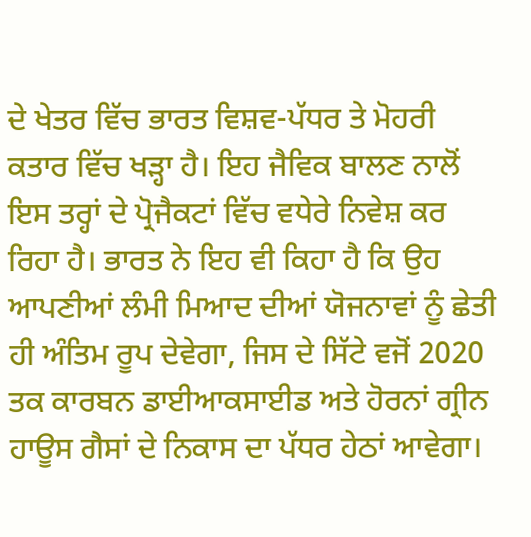ਦੇ ਖੇਤਰ ਵਿੱਚ ਭਾਰਤ ਵਿਸ਼ਵ-ਪੱਧਰ ਤੇ ਮੋਹਰੀ ਕਤਾਰ ਵਿੱਚ ਖੜ੍ਹਾ ਹੈ। ਇਹ ਜੈਵਿਕ ਬਾਲਣ ਨਾਲੋਂ ਇਸ ਤਰ੍ਹਾਂ ਦੇ ਪ੍ਰੋਜੈਕਟਾਂ ਵਿੱਚ ਵਧੇਰੇ ਨਿਵੇਸ਼ ਕਰ ਰਿਹਾ ਹੈ। ਭਾਰਤ ਨੇ ਇਹ ਵੀ ਕਿਹਾ ਹੈ ਕਿ ਉਹ ਆਪਣੀਆਂ ਲੰਮੀ ਮਿਆਦ ਦੀਆਂ ਯੋਜਨਾਵਾਂ ਨੂੰ ਛੇਤੀ ਹੀ ਅੰਤਿਮ ਰੂਪ ਦੇਵੇਗਾ, ਜਿਸ ਦੇ ਸਿੱਟੇ ਵਜੋਂ 2020 ਤਕ ਕਾਰਬਨ ਡਾਈਆਕਸਾਈਡ ਅਤੇ ਹੋਰਨਾਂ ਗ੍ਰੀਨ ਹਾਊਸ ਗੈਸਾਂ ਦੇ ਨਿਕਾਸ ਦਾ ਪੱਧਰ ਹੇਠਾਂ ਆਵੇਗਾ।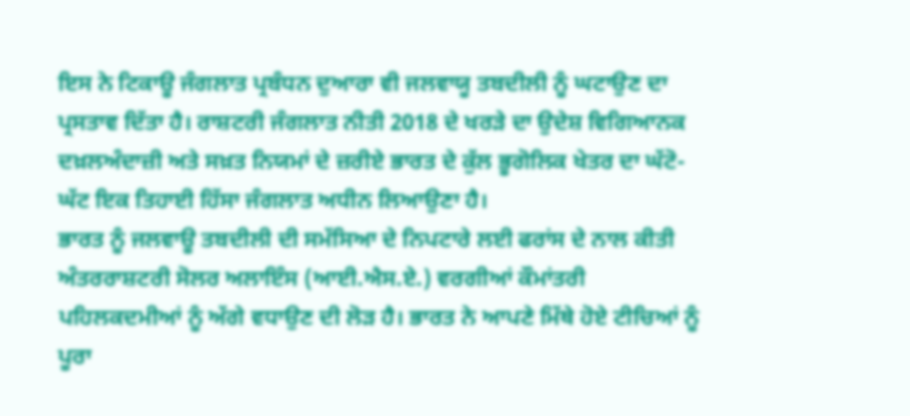ਇਸ ਨੇ ਟਿਕਾਊ ਜੰਗਲਾਤ ਪ੍ਰਬੰਧਨ ਦੁਆਰਾ ਵੀ ਜਲਵਾਯੂ ਤਬਦੀਲੀ ਨੂੰ ਘਟਾਉਣ ਦਾ ਪ੍ਰਸਤਾਵ ਦਿੱਤਾ ਹੈ। ਰਾਸ਼ਟਰੀ ਜੰਗਲਾਤ ਨੀਤੀ 2018 ਦੇ ਖਰੜੇ ਦਾ ਉਦੇਸ਼ ਵਿਗਿਆਨਕ ਦਖ਼ਲਅੰਦਾਜ਼ੀ ਅਤੇ ਸਖ਼ਤ ਨਿਯਮਾਂ ਦੇ ਜ਼ਰੀਏ ਭਾਰਤ ਦੇ ਕੁੱਲ ਭੂਗੋਲਿਕ ਖੇਤਰ ਦਾ ਘੱਟੋ-ਘੱਟ ਇਕ ਤਿਹਾਈ ਹਿੱਸਾ ਜੰਗਲਾਤ ਅਧੀਨ ਲਿਆਉਣਾ ਹੈ।
ਭਾਰਤ ਨੂੰ ਜਲਵਾਊ ਤਬਦੀਲੀ ਦੀ ਸਮੱਸਿਆ ਦੇ ਨਿਪਟਾਰੇ ਲਈ ਫਰਾਂਸ ਦੇ ਨਾਲ ਕੀਤੀ ਅੰਤਰਰਾਸ਼ਟਰੀ ਸੋਲਰ ਅਲਾਇੰਸ (ਆਈ.ਐਸ.ਏ.) ਵਰਗੀਆਂ ਕੌਮਾਂਤਰੀ ਪਹਿਲਕਦਮੀਆਂ ਨੂੰ ਅੱਗੇ ਵਧਾਉਣ ਦੀ ਲੋੜ ਹੈ। ਭਾਰਤ ਨੇ ਆਪਣੇ ਮਿੱਥੇ ਹੋਏ ਟੀਚਿਆਂ ਨੂੰ ਪੂਰਾ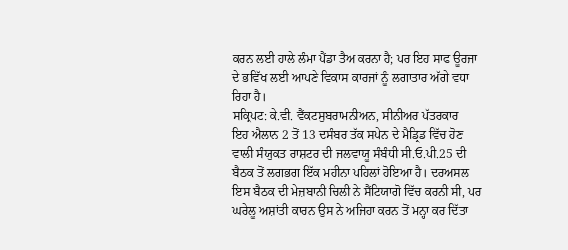ਕਰਨ ਲਈ ਹਾਲੇ ਲੰਮਾ ਪੈਂਡਾ ਤੈਅ ਕਰਨਾ ਹੈ; ਪਰ ਇਹ ਸਾਫ ਊਰਜਾ ਦੇ ਭਵਿੱਖ ਲਈ ਆਪਣੇ ਵਿਕਾਸ ਕਾਰਜਾਂ ਨੂੰ ਲਗਾਤਾਰ ਅੱਗੇ ਵਧਾ ਰਿਹਾ ਹੈ।
ਸਕ੍ਰਿਪਟ: ਕੇ.ਵੀ. ਵੈਂਕਟਸੁਬਰਾਮਨੀਅਨ, ਸੀਨੀਅਰ ਪੱਤਰਕਾਰ
ਇਹ ਐਲਾਨ 2 ਤੋਂ 13 ਦਸੰਬਰ ਤੱਕ ਸਪੇਨ ਦੇ ਮੈਡ੍ਰਿਡ ਵਿੱਚ ਹੋਣ ਵਾਲੀ ਸੰਯੁਕਤ ਰਾਸ਼ਟਰ ਦੀ ਜਲਵਾਯੂ ਸੰਬੰਧੀ ਸੀ.ਓ.ਪੀ.25 ਦੀ ਬੈਠਕ ਤੋਂ ਲਗਭਗ ਇੱਕ ਮਹੀਨਾ ਪਹਿਲਾਂ ਹੋਇਆ ਹੈ। ਦਰਅਸਲ ਇਸ ਬੈਠਕ ਦੀ ਮੇਜ਼ਬਾਨੀ ਚਿਲੀ ਨੇ ਸੈਂਟਿਯਾਗੋ ਵਿੱਚ ਕਰਨੀ ਸੀ, ਪਰ ਘਰੇਲੂ ਅਸ਼ਾਂਤੀ ਕਾਰਨ ਉਸ ਨੇ ਅਜਿਹਾ ਕਰਨ ਤੋਂ ਮਨ੍ਹਾ ਕਰ ਦਿੱਤਾ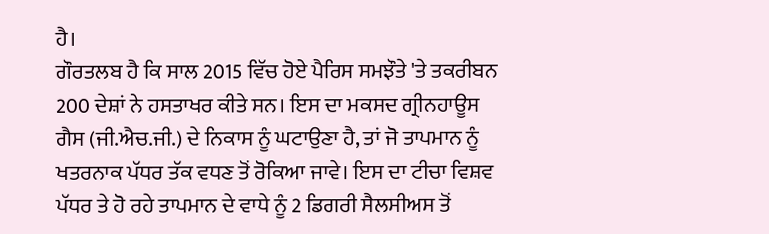ਹੈ।
ਗੌਰਤਲਬ ਹੈ ਕਿ ਸਾਲ 2015 ਵਿੱਚ ਹੋਏ ਪੈਰਿਸ ਸਮਝੌਤੇ 'ਤੇ ਤਕਰੀਬਨ 200 ਦੇਸ਼ਾਂ ਨੇ ਹਸਤਾਖਰ ਕੀਤੇ ਸਨ। ਇਸ ਦਾ ਮਕਸਦ ਗ੍ਰੀਨਹਾਊਸ ਗੈਸ (ਜੀ.ਐਚ.ਜੀ.) ਦੇ ਨਿਕਾਸ ਨੂੰ ਘਟਾਉਣਾ ਹੈ, ਤਾਂ ਜੋ ਤਾਪਮਾਨ ਨੂੰ ਖਤਰਨਾਕ ਪੱਧਰ ਤੱਕ ਵਧਣ ਤੋਂ ਰੋਕਿਆ ਜਾਵੇ। ਇਸ ਦਾ ਟੀਚਾ ਵਿਸ਼ਵ ਪੱਧਰ ਤੇ ਹੋ ਰਹੇ ਤਾਪਮਾਨ ਦੇ ਵਾਧੇ ਨੂੰ 2 ਡਿਗਰੀ ਸੈਲਸੀਅਸ ਤੋਂ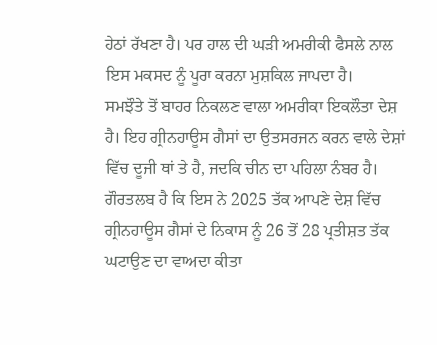ਹੇਠਾਂ ਰੱਖਣਾ ਹੈ। ਪਰ ਹਾਲ ਦੀ ਘੜੀ ਅਮਰੀਕੀ ਫੈਸਲੇ ਨਾਲ ਇਸ ਮਕਸਦ ਨੂੰ ਪੂਰਾ ਕਰਨਾ ਮੁਸ਼ਕਿਲ ਜਾਪਦਾ ਹੈ।
ਸਮਝੌਤੇ ਤੋਂ ਬਾਹਰ ਨਿਕਲਣ ਵਾਲਾ ਅਮਰੀਕਾ ਇਕਲੌਤਾ ਦੇਸ਼ ਹੈ। ਇਹ ਗ੍ਰੀਨਹਾਊਸ ਗੈਸਾਂ ਦਾ ਉਤਸਰਜਨ ਕਰਨ ਵਾਲੇ ਦੇਸ਼ਾਂ ਵਿੱਚ ਦੂਜੀ ਥਾਂ ਤੇ ਹੈ, ਜਦਕਿ ਚੀਨ ਦਾ ਪਹਿਲਾ ਨੰਬਰ ਹੈ। ਗੌਰਤਲਬ ਹੈ ਕਿ ਇਸ ਨੇ 2025 ਤੱਕ ਆਪਣੇ ਦੇਸ਼ ਵਿੱਚ ਗ੍ਰੀਨਹਾਊਸ ਗੈਸਾਂ ਦੇ ਨਿਕਾਸ ਨੂੰ 26 ਤੋਂ 28 ਪ੍ਰਤੀਸ਼ਤ ਤੱਕ ਘਟਾਉਣ ਦਾ ਵਾਅਦਾ ਕੀਤਾ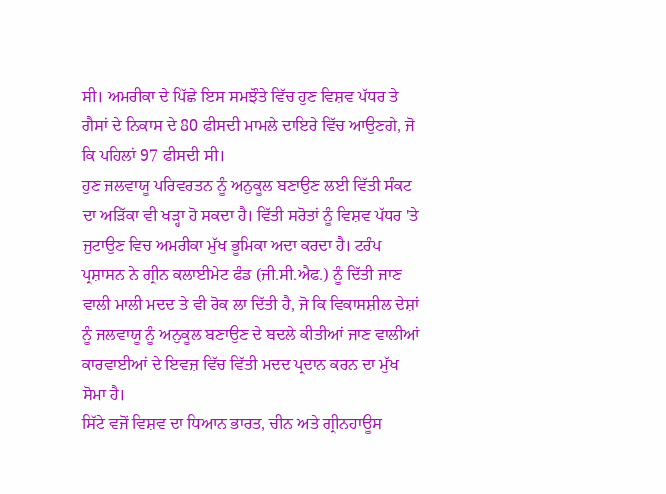ਸੀ। ਅਮਰੀਕਾ ਦੇ ਪਿੱਛੇ ਇਸ ਸਮਝੌਤੇ ਵਿੱਚ ਹੁਣ ਵਿਸ਼ਵ ਪੱਧਰ ਤੇ ਗੈਸਾਂ ਦੇ ਨਿਕਾਸ ਦੇ 80 ਫੀਸਦੀ ਮਾਮਲੇ ਦਾਇਰੇ ਵਿੱਚ ਆਉਣਗੇ, ਜੋ ਕਿ ਪਹਿਲਾਂ 97 ਫੀਸਦੀ ਸੀ।
ਹੁਣ ਜਲਵਾਯੂ ਪਰਿਵਰਤਨ ਨੂੰ ਅਨੁਕੂਲ ਬਣਾਉਣ ਲਈ ਵਿੱਤੀ ਸੰਕਟ ਦਾ ਅੜਿੱਕਾ ਵੀ ਖੜ੍ਹਾ ਹੋ ਸਕਦਾ ਹੈ। ਵਿੱਤੀ ਸਰੋਤਾਂ ਨੂੰ ਵਿਸ਼ਵ ਪੱਧਰ 'ਤੇ ਜੁਟਾਉਣ ਵਿਚ ਅਮਰੀਕਾ ਮੁੱਖ ਭੂਮਿਕਾ ਅਦਾ ਕਰਦਾ ਹੈ। ਟਰੰਪ ਪ੍ਰਸ਼ਾਸਨ ਨੇ ਗ੍ਰੀਨ ਕਲਾਈਮੇਟ ਫੰਡ (ਜੀ.ਸੀ.ਐਫ.) ਨੂੰ ਦਿੱਤੀ ਜਾਣ ਵਾਲੀ ਮਾਲੀ ਮਦਦ ਤੇ ਵੀ ਰੋਕ ਲਾ ਦਿੱਤੀ ਹੈ, ਜੋ ਕਿ ਵਿਕਾਸਸ਼ੀਲ ਦੇਸ਼ਾਂ ਨੂੰ ਜਲਵਾਯੂ ਨੂੰ ਅਨੁਕੂਲ ਬਣਾਉਣ ਦੇ ਬਦਲੇ ਕੀਤੀਆਂ ਜਾਣ ਵਾਲੀਆਂ ਕਾਰਵਾਈਆਂ ਦੇ ਇਵਜ਼ ਵਿੱਚ ਵਿੱਤੀ ਮਦਦ ਪ੍ਰਦਾਨ ਕਰਨ ਦਾ ਮੁੱਖ ਸੋਮਾ ਹੈ।
ਸਿੱਟੇ ਵਜੋਂ ਵਿਸ਼ਵ ਦਾ ਧਿਆਨ ਭਾਰਤ, ਚੀਨ ਅਤੇ ਗ੍ਰੀਨਹਾਊਸ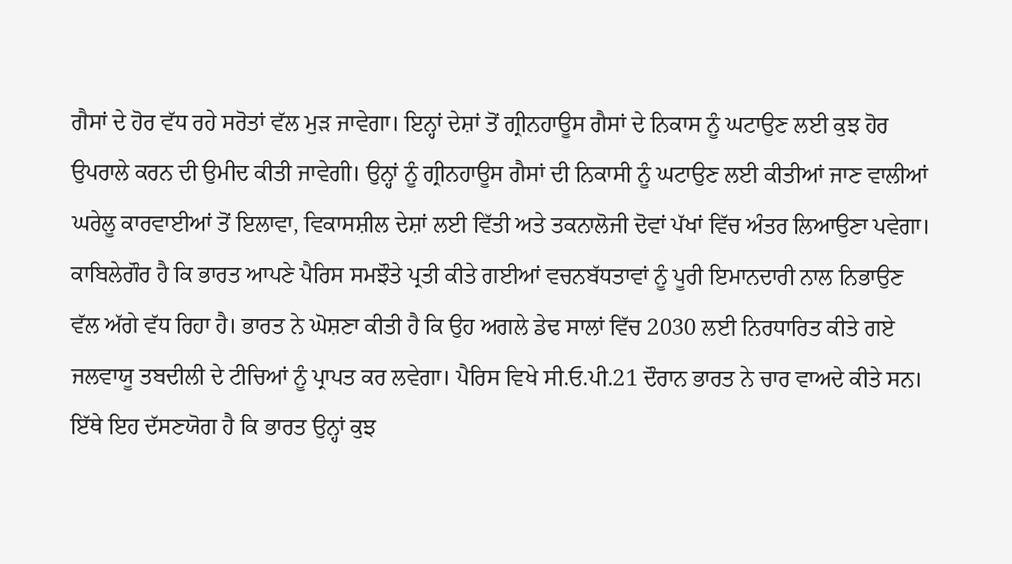ਗੈਸਾਂ ਦੇ ਹੋਰ ਵੱਧ ਰਹੇ ਸਰੋਤਾਂ ਵੱਲ ਮੁੜ ਜਾਵੇਗਾ। ਇਨ੍ਹਾਂ ਦੇਸ਼ਾਂ ਤੋਂ ਗ੍ਰੀਨਹਾਊਸ ਗੈਸਾਂ ਦੇ ਨਿਕਾਸ ਨੂੰ ਘਟਾਉਣ ਲਈ ਕੁਝ ਹੋਰ ਉਪਰਾਲੇ ਕਰਨ ਦੀ ਉਮੀਦ ਕੀਤੀ ਜਾਵੇਗੀ। ਉਨ੍ਹਾਂ ਨੂੰ ਗ੍ਰੀਨਹਾਊਸ ਗੈਸਾਂ ਦੀ ਨਿਕਾਸੀ ਨੂੰ ਘਟਾਉਣ ਲਈ ਕੀਤੀਆਂ ਜਾਣ ਵਾਲੀਆਂ ਘਰੇਲੂ ਕਾਰਵਾਈਆਂ ਤੋਂ ਇਲਾਵਾ, ਵਿਕਾਸਸ਼ੀਲ ਦੇਸ਼ਾਂ ਲਈ ਵਿੱਤੀ ਅਤੇ ਤਕਨਾਲੋਜੀ ਦੋਵਾਂ ਪੱਖਾਂ ਵਿੱਚ ਅੰਤਰ ਲਿਆਉਣਾ ਪਵੇਗਾ।
ਕਾਬਿਲੇਗੌਰ ਹੈ ਕਿ ਭਾਰਤ ਆਪਣੇ ਪੈਰਿਸ ਸਮਝੌਤੇ ਪ੍ਰਤੀ ਕੀਤੇ ਗਈਆਂ ਵਚਨਬੱਧਤਾਵਾਂ ਨੂੰ ਪੂਰੀ ਇਮਾਨਦਾਰੀ ਨਾਲ ਨਿਭਾਉਣ ਵੱਲ ਅੱਗੇ ਵੱਧ ਰਿਹਾ ਹੈ। ਭਾਰਤ ਨੇ ਘੋਸ਼ਣਾ ਕੀਤੀ ਹੈ ਕਿ ਉਹ ਅਗਲੇ ਡੇਢ ਸਾਲਾਂ ਵਿੱਚ 2030 ਲਈ ਨਿਰਧਾਰਿਤ ਕੀਤੇ ਗਏ ਜਲਵਾਯੂ ਤਬਦੀਲੀ ਦੇ ਟੀਚਿਆਂ ਨੂੰ ਪ੍ਰਾਪਤ ਕਰ ਲਵੇਗਾ। ਪੈਰਿਸ ਵਿਖੇ ਸੀ.ਓ.ਪੀ.21 ਦੌਰਾਨ ਭਾਰਤ ਨੇ ਚਾਰ ਵਾਅਦੇ ਕੀਤੇ ਸਨ।
ਇੱਥੇ ਇਹ ਦੱਸਣਯੋਗ ਹੈ ਕਿ ਭਾਰਤ ਉਨ੍ਹਾਂ ਕੁਝ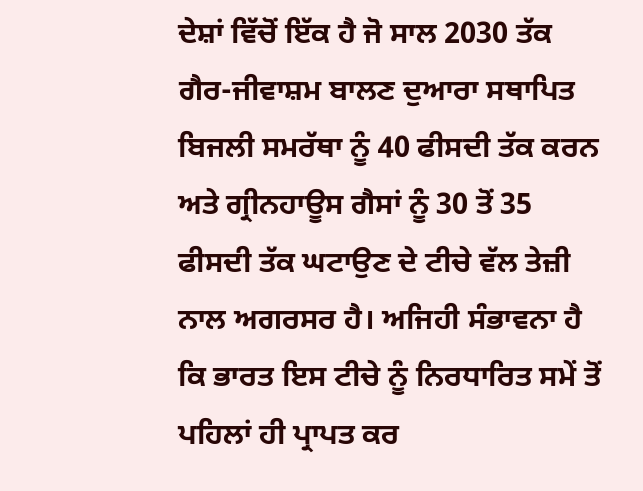ਦੇਸ਼ਾਂ ਵਿੱਚੋਂ ਇੱਕ ਹੈ ਜੋ ਸਾਲ 2030 ਤੱਕ ਗੈਰ-ਜੀਵਾਸ਼ਮ ਬਾਲਣ ਦੁਆਰਾ ਸਥਾਪਿਤ ਬਿਜਲੀ ਸਮਰੱਥਾ ਨੂੰ 40 ਫੀਸਦੀ ਤੱਕ ਕਰਨ ਅਤੇ ਗ੍ਰੀਨਹਾਊਸ ਗੈਸਾਂ ਨੂੰ 30 ਤੋਂ 35 ਫੀਸਦੀ ਤੱਕ ਘਟਾਉਣ ਦੇ ਟੀਚੇ ਵੱਲ ਤੇਜ਼ੀ ਨਾਲ ਅਗਰਸਰ ਹੈ। ਅਜਿਹੀ ਸੰਭਾਵਨਾ ਹੈ ਕਿ ਭਾਰਤ ਇਸ ਟੀਚੇ ਨੂੰ ਨਿਰਧਾਰਿਤ ਸਮੇਂ ਤੋਂ ਪਹਿਲਾਂ ਹੀ ਪ੍ਰਾਪਤ ਕਰ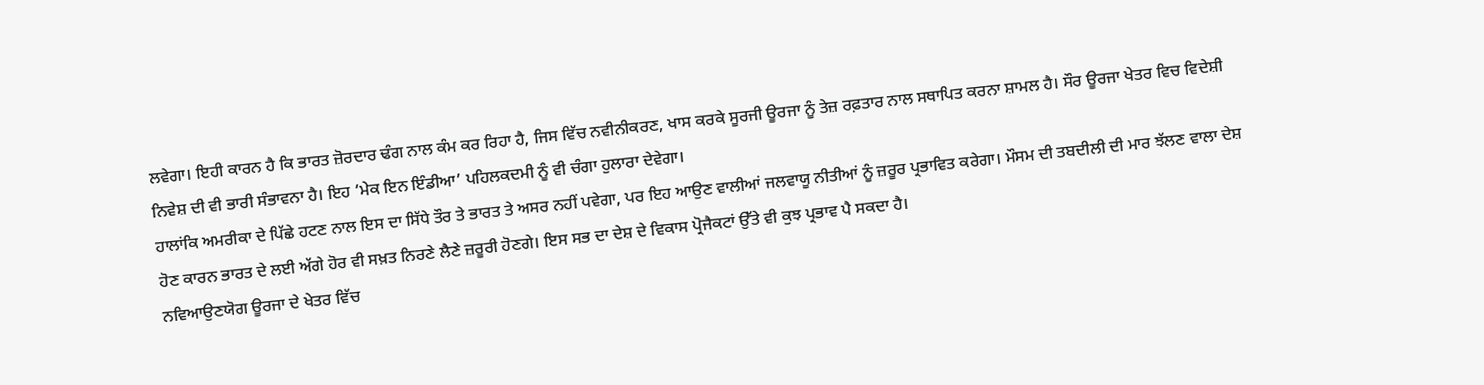ਲਵੇਗਾ। ਇਹੀ ਕਾਰਨ ਹੈ ਕਿ ਭਾਰਤ ਜ਼ੋਰਦਾਰ ਢੰਗ ਨਾਲ ਕੰਮ ਕਰ ਰਿਹਾ ਹੈ, ਜਿਸ ਵਿੱਚ ਨਵੀਨੀਕਰਣ, ਖਾਸ ਕਰਕੇ ਸੂਰਜੀ ਊਰਜਾ ਨੂੰ ਤੇਜ਼ ਰਫ਼ਤਾਰ ਨਾਲ ਸਥਾਪਿਤ ਕਰਨਾ ਸ਼ਾਮਲ ਹੈ। ਸੌਰ ਊਰਜਾ ਖੇਤਰ ਵਿਚ ਵਿਦੇਸ਼ੀ ਨਿਵੇਸ਼ ਦੀ ਵੀ ਭਾਰੀ ਸੰਭਾਵਨਾ ਹੈ। ਇਹ ‘ਮੇਕ ਇਨ ਇੰਡੀਆ’ ਪਹਿਲਕਦਮੀ ਨੂੰ ਵੀ ਚੰਗਾ ਹੁਲਾਰਾ ਦੇਵੇਗਾ।
ਹਾਲਾਂਕਿ ਅਮਰੀਕਾ ਦੇ ਪਿੱਛੇ ਹਟਣ ਨਾਲ ਇਸ ਦਾ ਸਿੱਧੇ ਤੌਰ ਤੇ ਭਾਰਤ ਤੇ ਅਸਰ ਨਹੀਂ ਪਵੇਗਾ, ਪਰ ਇਹ ਆਉਣ ਵਾਲੀਆਂ ਜਲਵਾਯੂ ਨੀਤੀਆਂ ਨੂੰ ਜ਼ਰੂਰ ਪ੍ਰਭਾਵਿਤ ਕਰੇਗਾ। ਮੌਸਮ ਦੀ ਤਬਦੀਲੀ ਦੀ ਮਾਰ ਝੱਲਣ ਵਾਲਾ ਦੇਸ਼ ਹੋਣ ਕਾਰਨ ਭਾਰਤ ਦੇ ਲਈ ਅੱਗੇ ਹੋਰ ਵੀ ਸਖ਼ਤ ਨਿਰਣੇ ਲੈਣੇ ਜ਼ਰੂਰੀ ਹੋਣਗੇ। ਇਸ ਸਭ ਦਾ ਦੇਸ਼ ਦੇ ਵਿਕਾਸ ਪ੍ਰੋਜੈਕਟਾਂ ਉੱਤੇ ਵੀ ਕੁਝ ਪ੍ਰਭਾਵ ਪੈ ਸਕਦਾ ਹੈ।
ਨਵਿਆਉਣਯੋਗ ਊਰਜਾ ਦੇ ਖੇਤਰ ਵਿੱਚ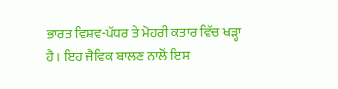ਭਾਰਤ ਵਿਸ਼ਵ-ਪੱਧਰ ਤੇ ਮੋਹਰੀ ਕਤਾਰ ਵਿੱਚ ਖੜ੍ਹਾ ਹੈ। ਇਹ ਜੈਵਿਕ ਬਾਲਣ ਨਾਲੋਂ ਇਸ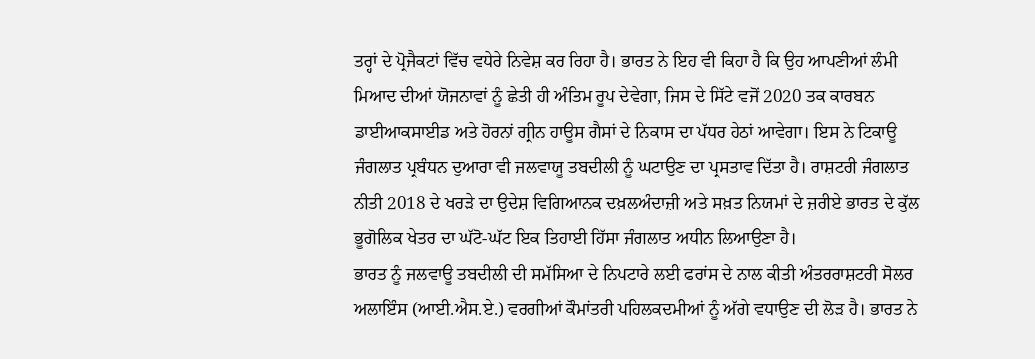ਤਰ੍ਹਾਂ ਦੇ ਪ੍ਰੋਜੈਕਟਾਂ ਵਿੱਚ ਵਧੇਰੇ ਨਿਵੇਸ਼ ਕਰ ਰਿਹਾ ਹੈ। ਭਾਰਤ ਨੇ ਇਹ ਵੀ ਕਿਹਾ ਹੈ ਕਿ ਉਹ ਆਪਣੀਆਂ ਲੰਮੀ ਮਿਆਦ ਦੀਆਂ ਯੋਜਨਾਵਾਂ ਨੂੰ ਛੇਤੀ ਹੀ ਅੰਤਿਮ ਰੂਪ ਦੇਵੇਗਾ, ਜਿਸ ਦੇ ਸਿੱਟੇ ਵਜੋਂ 2020 ਤਕ ਕਾਰਬਨ ਡਾਈਆਕਸਾਈਡ ਅਤੇ ਹੋਰਨਾਂ ਗ੍ਰੀਨ ਹਾਊਸ ਗੈਸਾਂ ਦੇ ਨਿਕਾਸ ਦਾ ਪੱਧਰ ਹੇਠਾਂ ਆਵੇਗਾ। ਇਸ ਨੇ ਟਿਕਾਊ ਜੰਗਲਾਤ ਪ੍ਰਬੰਧਨ ਦੁਆਰਾ ਵੀ ਜਲਵਾਯੂ ਤਬਦੀਲੀ ਨੂੰ ਘਟਾਉਣ ਦਾ ਪ੍ਰਸਤਾਵ ਦਿੱਤਾ ਹੈ। ਰਾਸ਼ਟਰੀ ਜੰਗਲਾਤ ਨੀਤੀ 2018 ਦੇ ਖਰੜੇ ਦਾ ਉਦੇਸ਼ ਵਿਗਿਆਨਕ ਦਖ਼ਲਅੰਦਾਜ਼ੀ ਅਤੇ ਸਖ਼ਤ ਨਿਯਮਾਂ ਦੇ ਜ਼ਰੀਏ ਭਾਰਤ ਦੇ ਕੁੱਲ ਭੂਗੋਲਿਕ ਖੇਤਰ ਦਾ ਘੱਟੋ-ਘੱਟ ਇਕ ਤਿਹਾਈ ਹਿੱਸਾ ਜੰਗਲਾਤ ਅਧੀਨ ਲਿਆਉਣਾ ਹੈ।
ਭਾਰਤ ਨੂੰ ਜਲਵਾਊ ਤਬਦੀਲੀ ਦੀ ਸਮੱਸਿਆ ਦੇ ਨਿਪਟਾਰੇ ਲਈ ਫਰਾਂਸ ਦੇ ਨਾਲ ਕੀਤੀ ਅੰਤਰਰਾਸ਼ਟਰੀ ਸੋਲਰ ਅਲਾਇੰਸ (ਆਈ.ਐਸ.ਏ.) ਵਰਗੀਆਂ ਕੌਮਾਂਤਰੀ ਪਹਿਲਕਦਮੀਆਂ ਨੂੰ ਅੱਗੇ ਵਧਾਉਣ ਦੀ ਲੋੜ ਹੈ। ਭਾਰਤ ਨੇ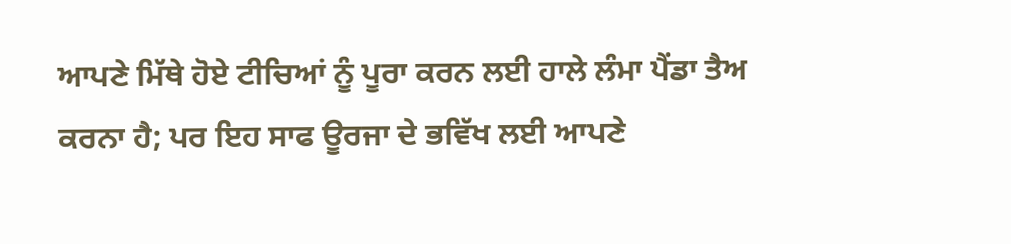ਆਪਣੇ ਮਿੱਥੇ ਹੋਏ ਟੀਚਿਆਂ ਨੂੰ ਪੂਰਾ ਕਰਨ ਲਈ ਹਾਲੇ ਲੰਮਾ ਪੈਂਡਾ ਤੈਅ ਕਰਨਾ ਹੈ; ਪਰ ਇਹ ਸਾਫ ਊਰਜਾ ਦੇ ਭਵਿੱਖ ਲਈ ਆਪਣੇ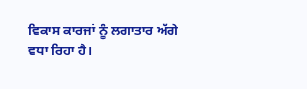ਵਿਕਾਸ ਕਾਰਜਾਂ ਨੂੰ ਲਗਾਤਾਰ ਅੱਗੇ ਵਧਾ ਰਿਹਾ ਹੈ।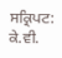ਸਕ੍ਰਿਪਟ: ਕੇ.ਵੀ.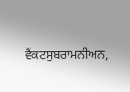ਵੈਂਕਟਸੁਬਰਾਮਨੀਅਨ,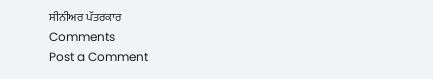ਸੀਨੀਅਰ ਪੱਤਰਕਾਰ
Comments
Post a Comment